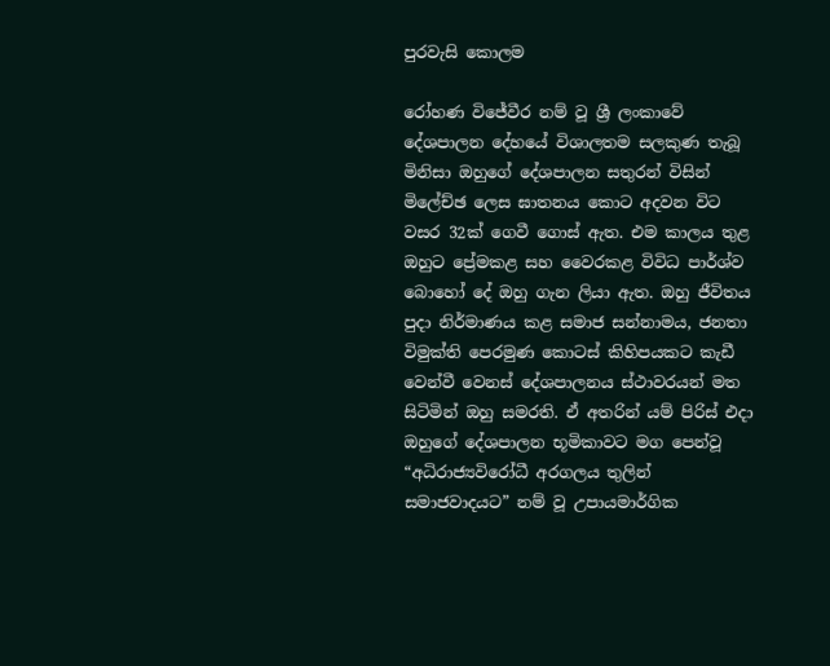පුරවැසි කොලම

රෝහණ විජේවීර නම් වූ ශ්‍රී ලංකාවේ දේශපාලන දේහයේ විශාලතම සලකුණ තැබූ මිනිසා ඔහුගේ දේශපාලන සතුරන් විසින් මිලේච්ඡ ලෙස ඝාතනය කොට අදවන විට වසර 32ක් ගෙවී ගොස් ඇත. එම කාලය තුළ ඔහුට ප්‍රේමකළ සහ වෛරකළ විවිධ පාර්ශ්ව බොහෝ දේ ඔහු ගැන ලියා ඇත. ඔහු ජීවිතය පුදා නිර්මාණය කළ සමාජ සන්නාමය, ජනතා විමුක්ති පෙරමුණ කොටස් කිහිපයකට කැඩී වෙන්වී වෙනස් දේශපාලනය ස්ථාවරයන් මත සිටිමින් ඔහු සමරති. ඒ අතරින් යම් පිරිස් එදා ඔහුගේ දේශපාලන භූමිකාවට මග පෙන්වූ “අධිරාජ්‍යවිරෝධී අරගලය තුලින් සමාජවාදයට” නම් වූ උපායමාර්ගික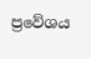ප්‍රවේශය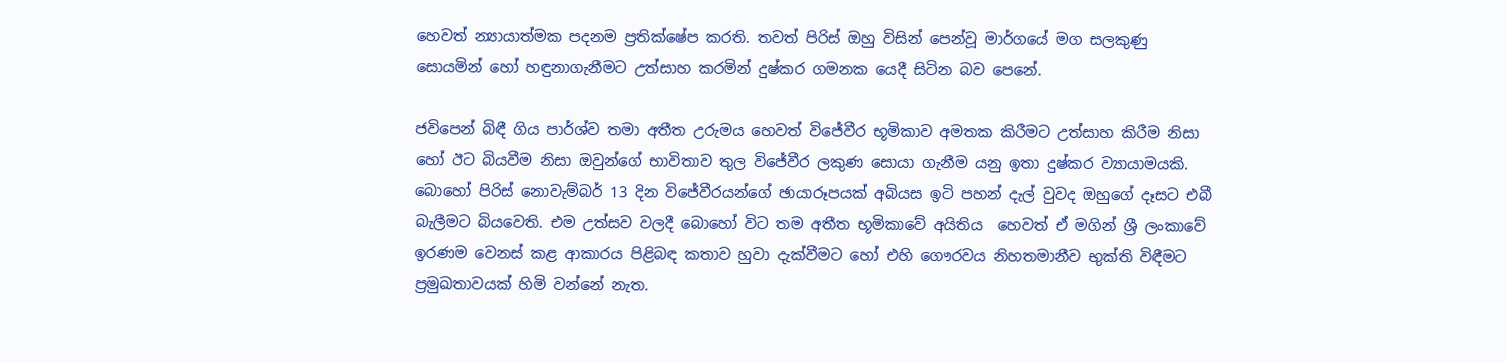හෙවත් න්‍යායාත්මක පදනම ප්‍රතික්ෂේප කරති. තවත් පිරිස් ඔහු විසින් පෙන්වූ මාර්ගයේ මග සලකුණු සොයමින් හෝ හඳුනාගැනීමට උත්සාහ කරමින් දුෂ්කර ගමනක යෙදී සිටින බව පෙනේ.

ජවිපෙන් බිඳී ගිය පාර්ශ්ව තමා අතීත උරුමය හෙවත් විජේවීර භූමිකාව අමතක කිරීමට උත්සාහ කිරීම නිසා හෝ ඊට බියවීම නිසා ඔවුන්ගේ භාවිතාව තුල විජේවීර ලකුණ සොයා ගැනීම යනු ඉතා දුෂ්කර ව්‍යායාමයකි. බොහෝ පිරිස් නොවැම්බර් 13 දින විජේවීරයන්ගේ ඡායාරූපයක් අබියස ඉටි පහන් දැල් වුවද ඔහුගේ දෑසට එබී බැලීමට බියවෙති. එම උත්සව වලදී බොහෝ විට තම අතීත භූමිකාවේ අයිතිය  හෙවත් ඒ මගින් ශ්‍රී ලංකාවේ ඉරණම වෙනස් කළ ආකාරය පිළිබඳ කතාව හුවා දැක්වීමට හෝ එහි ගෞරවය නිහතමානීව භුක්ති විඳීමට ප්‍රමුඛතාවයක් හිමි වන්නේ නැත.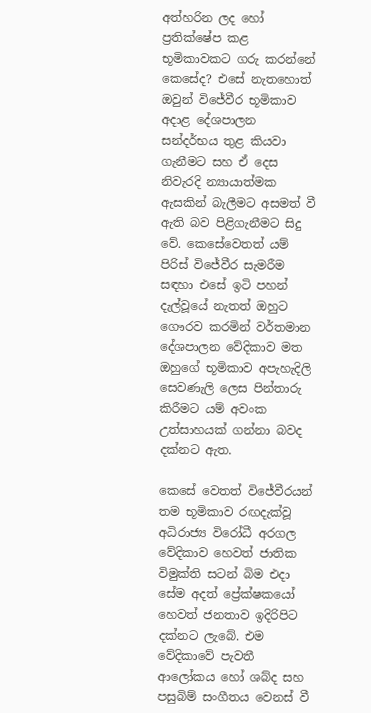අත්හරින ලද හෝ ප්‍රතික්ෂේප කළ භූමිකාවකට ගරු කරන්නේ කෙසේද? එසේ නැතහොත් ඔවුන් විජේවීර භූමිකාව අදාළ දේශපාලන සන්දර්භය තුළ කියවා ගැනීමට සහ ඒ දෙස නිවැරදි න්‍යායාත්මක ඇසකින් බැලීමට අසමත් වී ඇති බව පිළිගැනීමට සිදු වේ. කෙසේවෙතත් යම් පිරිස් විජේවීර සැමරීම සඳහා එසේ ඉටි පහන් දැල්වූයේ නැතත් ඔහුට ගෞරව කරමින් වර්තමාන දේශපාලන වේදිකාව මත ඔහුගේ භූමිකාව අපැහැදිලි සෙවණැලි ලෙස පින්තාරු කිරීමට යම් අවංක උත්සාහයක් ගන්නා බවද දක්නට ඇත.

කෙසේ වෙතත් විජේවීරයන් තම භූමිකාව රඟදැක්වූ අධිරාජ්‍ය විරෝධී අරගල වේදිකාව හෙවත් ජාතික විමුක්ති සටන් බිම එදා සේම අදත් ප්‍රේක්ෂකයෝ හෙවත් ජනතාව ඉදිරිපිට දක්නට ලැබේ. එම වේදිකාවේ පැවතී ආලෝකය හෝ ශබ්ද සහ පසුබිම් සංගීතය වෙනස් වී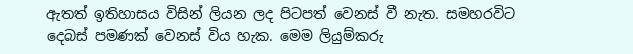ඇතත් ඉතිහාසය විසින් ලියන ලද පිටපත් වෙනස් වී නැත. සමහරවිට දෙබස් පමණක් වෙනස් විය හැක. මෙම ලියුම්කරු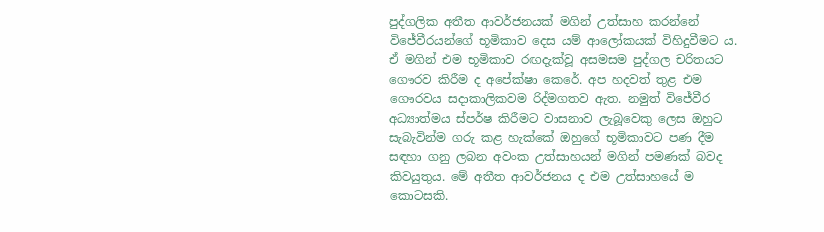පුද්ගලික අතීත ආවර්ජනයක් මගින් උත්සාහ කරන්නේ විජේවීරයන්ගේ භූමිකාව දෙස යම් ආලෝකයක් විහිදුවීමට ය. ඒ මගින් එම භූමිකාව රඟදැක්වූ අසමසම පුද්ගල චරිතයට ගෞරව කිරීම ද අපේක්ෂා කෙරේ. අප හදවත් තුළ එම ගෞරවය සදාකාලිකවම රිද්මගතව ඇත. නමුත් විජේවීර අධ්‍යාත්මය ස්පර්ෂ කිරීමට වාසනාව ලැබූවෙකු ලෙස ඔහුට සැබැවින්ම ගරු කළ හැක්කේ ඔහුගේ භූමිකාවට පණ දීම සඳහා ගනු ලබන අවංක උත්සාහයන් මගින් පමණක් බවද කිවයුතුය. මේ අතීත ආවර්ජනය ද එම උත්සාහයේ ම කොටසකි.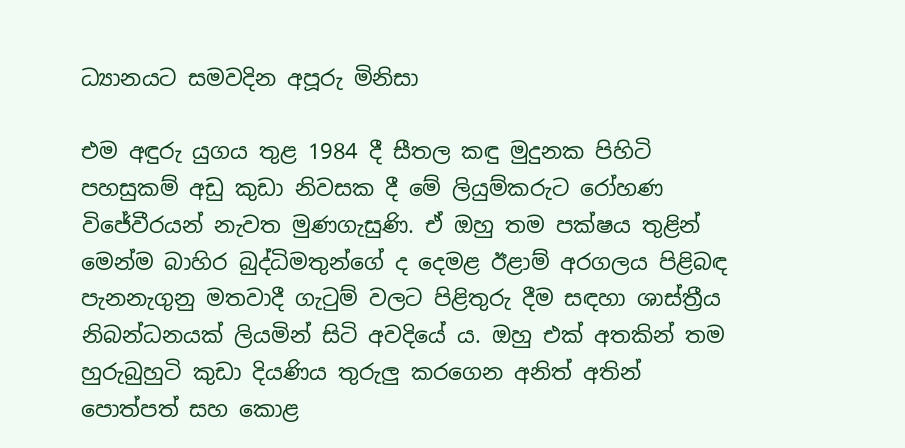ධ්‍යානයට සමවදින අපූරු මිනිසා

එම අඳුරු යුගය තුළ 1984 දී සීතල කඳු මුදුනක පිහිටි පහසුකම් අඩු කුඩා නිවසක දී මේ ලියුම්කරුට රෝහණ විජේවීරයන් නැවත මුණගැසුණි. ඒ ඔහු තම පක්ෂය තුළින් මෙන්ම බාහිර බුද්ධිමතුන්ගේ ද දෙමළ ඊළාම් අරගලය පිළිබඳ පැනනැගුනු මතවාදී ගැටුම් වලට පිළිතුරු දීම සඳහා ශාස්ත්‍රීය නිබන්ධනයක් ලියමින් සිටි අවදියේ ය. ඔහු එක් අතකින් තම හුරුබුහුටි කුඩා දියණිය තුරුලු කරගෙන අනිත් අතින් පොත්පත් සහ කොළ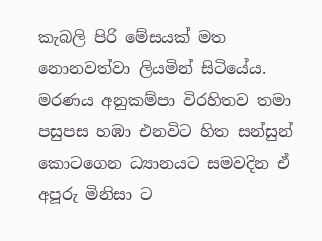කැබලි පිරි මේසයක් මත නොනවත්වා ලියමින් සිටියේය. මරණය අනුකම්පා විරහිතව තමා පසුපස හඹා එනවිට හිත සන්සුන් කොටගෙන ධ්‍යානයට සමවදින ඒ අපූරු මිනිසා ට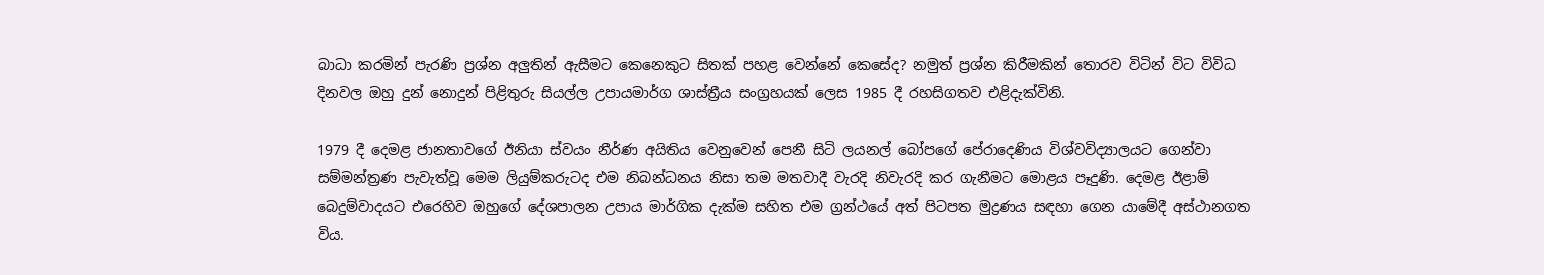බාධා කරමින් පැරණි ප්‍රශ්න අලුතින් ඇසීමට කෙනෙකුට සිතක් පහළ වෙන්නේ කෙසේද? නමුත් ප්‍රශ්න කිරීමකින් තොරව විටින් විට විවිධ දිනවල ඔහු දුන් නොදුන් පිළිතුරු සියල්ල උපායමාර්ග ශාස්ත්‍රීය සංග්‍රහයක් ලෙස 1985 දී රහසිගතව එළිදැක්විනි.

1979 දී දෙමළ ජානතාවගේ ඊනියා ස්වයං නීර්ණ අයිතිය වෙනුවෙන් පෙනී සිටි ලයනල් බෝපගේ පේරාදෙණිය විශ්වවිද්‍යාලයට ගෙන්වා සම්මන්ත්‍රණ පැවැත්වූ මෙම ලියුම්කරුටද එම නිබන්ධනය නිසා තම මතවාදී වැරදි නිවැරදි කර ගැනීමට මොළය පෑදුණි. දෙමළ ඊළාම් බෙදුම්වාදයට එරෙහිව ඔහුගේ දේශපාලන උපාය මාර්ගික දැක්ම සහිත එම ග්‍රන්ථයේ අත් පිටපත මුද්‍රණය සඳහා ගෙන යාමේදී අස්ථානගත විය.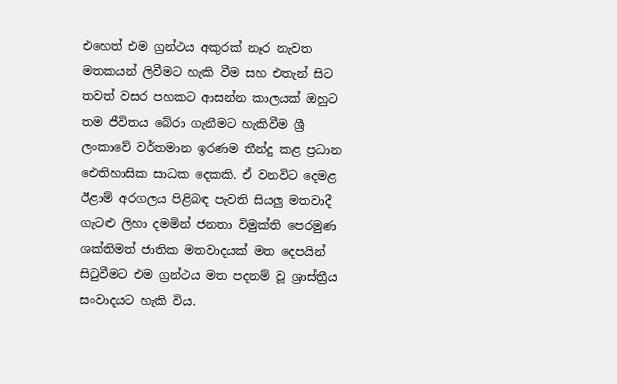එහෙත් එම ග්‍රන්ථය අකුරක් නෑර නැවත මතකයන් ලිවීමට හැකි වීම සහ එතැන් සිට තවත් වසර පහකට ආසන්න කාලයක් ඔහුට තම ජීවිතය බේරා ගැනීමට හැකිවීම ශ්‍රී ලංකාවේ වර්තමාන ඉරණම තීන්දු කළ ප්‍රධාන ඓතිහාසික සාධක දෙකකි. ඒ වනවිට දෙමළ ඊළාම් අරගලය පිළිබඳ පැවති සියලු මතවාදී ගැටළු ලිහා දමමින් ජනතා විමුක්ති පෙරමුණ ශක්තිමත් ජාතික මතවාදයක් මත දෙපයින් සිටුවීමට එම ග්‍රන්ථය මත පදනම් වූ ශ්‍රාස්ත්‍රීය සංවාදයට හැකි විය.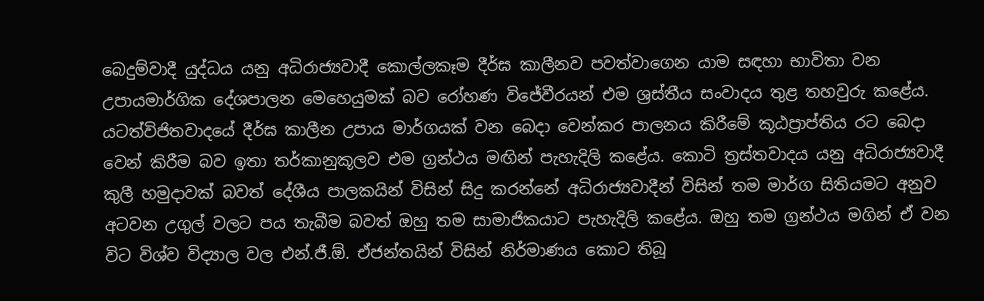බෙදුම්වාදී යුද්ධය යනු අධිරාජ්‍යවාදී කොල්ලකෑම දීර්ඝ කාලීනව පවත්වාගෙන යාම සඳහා භාවිතා වන උපායමාර්ගික දේශපාලන මෙහෙයුමක් බව රෝහණ විජේවීරයන් එම ශ්‍රස්තීය සංවාදය තුළ තහවුරු කළේය. යටත්විජිතවාදයේ දීර්ඝ කාලීන උපාය මාර්ගයක් වන බෙදා වෙන්කර පාලනය කිරීමේ කූඨප්‍රාප්තිය රට බෙදා වෙන් කිරීම බව ඉතා තර්කානුකූලව එම ග්‍රන්ථය මඟින් පැහැදිලි කළේය. කොටි ත්‍රස්තවාදය යනු අධිරාජ්‍යවාදී කුලී හමුදාවක් බවත් දේශීය පාලකයින් විසින් සිදු කරන්නේ අධිරාජ්‍යවාදීන් විසින් තම මාර්ග සිතියමට අනුව අටවන උගුල් වලට පය තැබීම බවත් ඔහු තම සාමාජිකයාට පැහැදිලි කළේය. ඔහු තම ග්‍රන්ථය මගින් ඒ වන විට විශ්ව විද්‍යාල වල එන්.ජී.ඕ. ඒජන්තයින් විසින් නිර්මාණය කොට තිබූ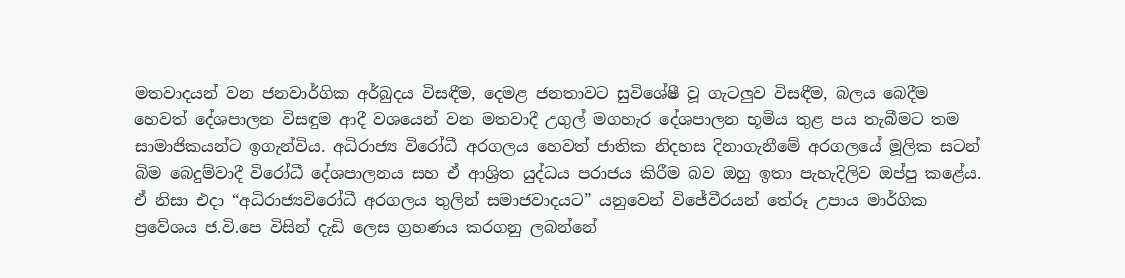මතවාදයන් වන ජනවාර්ගික අර්බුදය විසඳීම, දෙමළ ජනතාවට සුවිශේෂී වූ ගැටලුව විසඳීම, බලය බෙදීම හෙවත් දේශපාලන විසඳුම ආදී වශයෙන් වන මතවාදී උගුල් මගහැර දේශපාලන භූමිය තුළ පය තැබීමට තම සාමාජිකයන්ට ඉගැන්විය. අධිරාජ්‍ය විරෝධී අරගලය හෙවත් ජාතික නිදහස දිනාගැනීමේ අරගලයේ මූලික සටන් බිම බෙදුම්වාදී විරෝධී දේශපාලනය සහ ඒ ආශ්‍රිත යුද්ධය පරාජය කිරීම බව ඔහු ඉතා පැහැදිලිව ඔප්පු කළේය. ඒ නිසා එදා “අධිරාජ්‍යවිරෝධී අරගලය තුලින් සමාජවාදයට” යනුවෙන් විජේවීරයන් තේරූ උපාය මාර්ගික ප්‍රවේශය ජ.වි.පෙ විසින් දැඩි ලෙස ග්‍රහණය කරගනු ලබන්නේ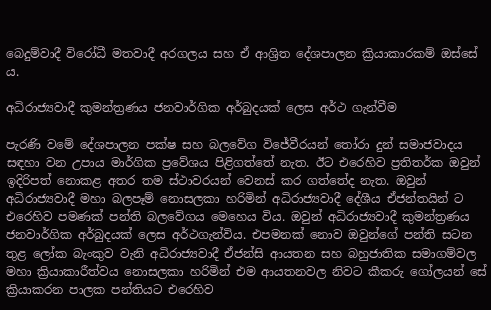බෙදුම්වාදී විරෝධී මතවාදී අරගලය සහ ඒ ආශ්‍රිත දේශපාලන ක්‍රියාකාරකම් ඔස්සේ ය.

අධිරාජ්‍යවාදී කුමන්ත්‍රණය ජනවාර්ගික අර්බුදයක් ලෙස අර්ථ ගැන්වීම

පැරණි වමේ දේශපාලන පක්ෂ සහ බලවේග විජේවීරයන් තෝරා දුන් සමාජවාදය සඳහා වන උපාය මාර්ගික ප්‍රවේශය පිළිගත්තේ නැත. ඊට එරෙහිව ප්‍රතිතර්ක ඔවුන් ඉදිරිපත් නොකළ අතර තම ස්ථාවරයන් වෙනස් කර ගත්තේද නැත. ඔවුන් අධිරාජ්‍යවාදී මහා බලපෑම් නොසලකා හරිමින් අධිරාජ්‍යවාදී දේශීය ඒජන්තයින් ට එරෙහිව පමණක් පන්ති බලවේගය මෙහෙය විය. ඔවුන් අධිරාජ්‍යවාදී කුමන්ත්‍රණය ජනවාර්ගික අර්බුදයක් ලෙස අර්ථගැන්විය. එපමනක් නොව ඔවුන්ගේ පන්ති සටන තුළ ලෝක බැංකුව වැනි අධිරාජ්‍යවාදී ඒජන්සි ආයතන සහ බහුජාතික සමාගම්වල මහා ක්‍රියාකාරීත්වය නොසලකා හරිමින් එම ආයතනවල නිවට කීකරු ගෝලයන් සේ ක්‍රියාකරන පාලක පන්තියට එරෙහිව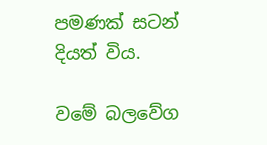පමණක් සටන් දියත් විය.

වමේ බලවේග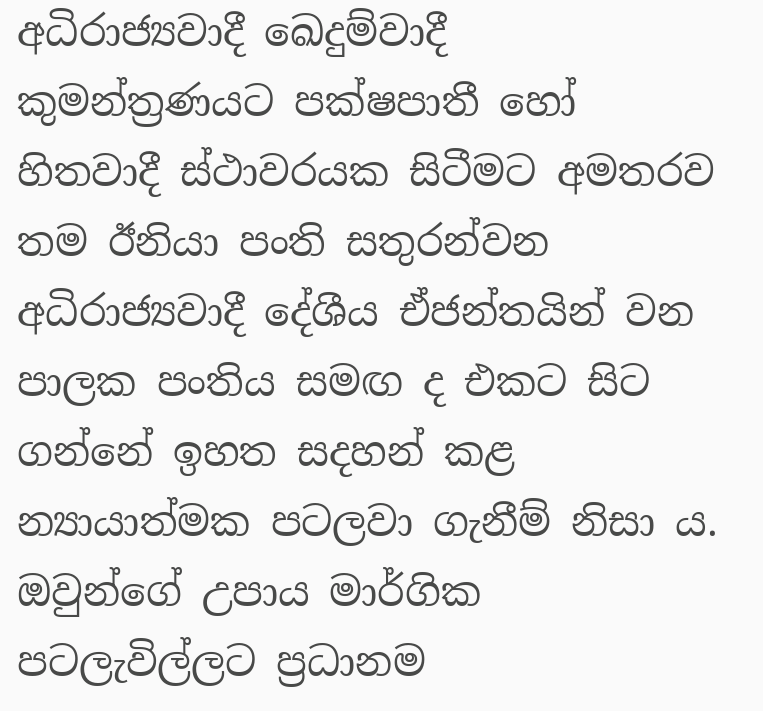අධිරාජ්‍යවාදී ඛෙදුම්වාදී කුමන්ත්‍රණයට පක්ෂපාතී හෝ හිතවාදී ස්ථාවරයක සිටීමට අමතරව තම ඊනියා පංති සතුරන්වන අධිරාජ්‍යවාදී දේශීය ඒජන්තයින් වන පාලක පංතිය සමඟ ද එකට සිට ගන්නේ ඉහත සදහන් කළ න්‍යායාත්මක පටලවා ගැනීම් නිසා ය. ඔවුන්ගේ උපාය මාර්ගික පටලැවිල්ලට ප්‍රධානම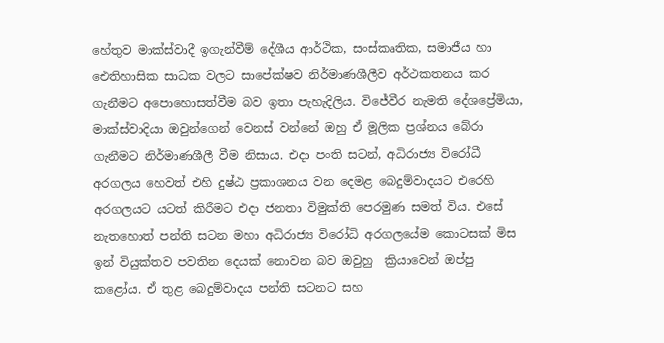හේතුව මාක්ස්වාදී ඉගැන්වීම් දේශීය ආර්ථික, සංස්කෘතික, සමාජීය හා ඓතිහාසික සාධක වලට සාපේක්ෂව නිර්මාණශීලීව අර්ථකතනය කර ගැනීමට අපොහොසත්වීම බව ඉතා පැහැදිලිය. විජේවීර නැමති දේශප්‍රේමියා, මාක්ස්වාදියා ඔවුන්ගෙන් වෙනස් වන්නේ ඔහු ඒ මූලික ප්‍රශ්නය බේරා ගැනීමට නිර්මාණශීලී වීම නිසාය. එදා පංති සටන්, අධිරාජ්‍ය විරෝධී අරගලය හෙවත් එහි දුෂ්ඨ ප්‍රකාශනය වන දෙමළ බෙදුම්වාදයට එරෙහි අරගලයට යටත් කිරීමට එදා ජනතා විමුක්ති පෙරමුණ සමත් විය. එසේ නැතහොත් පන්ති සටන මහා අධිරාජ්‍ය විරෝධි අරගලයේම කොටසක් මිස ඉන් වියුක්තව පවතින දෙයක් නොවන බව ඔවුහු  ක්‍රියාවෙන් ඔප්පු කළෝය. ඒ තුළ බෙදුම්වාදය පන්ති සටනට සහ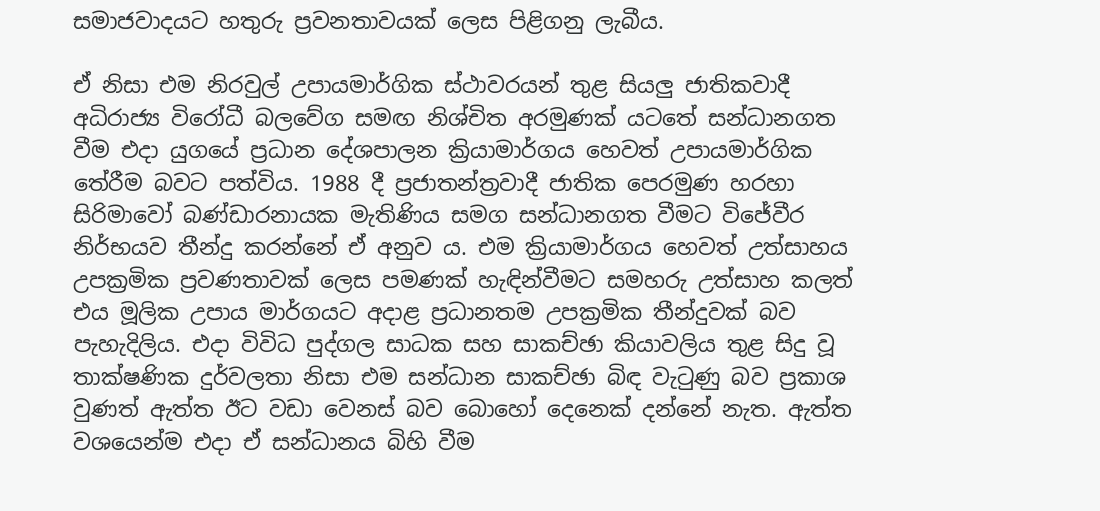සමාජවාදයට හතුරු ප්‍රවනතාවයක් ලෙස පිළිගනු ලැබීය.

ඒ නිසා එම නිරවුල් උපායමාර්ගික ස්ථාවරයන් තුළ සියලු ජාතිකවාදී අධිරාජ්‍ය විරෝධී බලවේග සමඟ නිශ්චිත අරමුණක් යටතේ සන්ධානගත වීම එදා යුගයේ ප්‍රධාන දේශපාලන ක්‍රියාමාර්ගය හෙවත් උපායමාර්ගික තේරීම බවට පත්විය. 1988 දී ප්‍රජාතන්ත්‍රවාදී ජාතික පෙරමුණ හරහා සිරිමාවෝ බණ්ඩාරනායක මැතිණිය සමග සන්ධානගත වීමට විජේවීර නිර්භයව තීන්දු කරන්නේ ඒ අනුව ය. එම ක්‍රියාමාර්ගය හෙවත් උත්සාහය උපක්‍රමික ප්‍රවණතාවක් ලෙස පමණක් හැඳින්වීමට සමහරු උත්සාහ කලත් එය මූලික උපාය මාර්ගයට අදාළ ප්‍රධානතම උපක්‍රමික තීන්දුවක් බව පැහැදිලිය. එදා විවිධ පුද්ගල සාධක සහ සාකච්ඡා කියාවලිය තුළ සිදු වූ තාක්ෂණික දුර්වලතා නිසා එම සන්ධාන සාකච්ඡා බිඳ වැටුණු බව ප්‍රකාශ වුණත් ඇත්ත ඊට වඩා වෙනස් බව බොහෝ දෙනෙක් දන්නේ නැත. ඇත්ත වශයෙන්ම එදා ඒ සන්ධානය බිහි වීම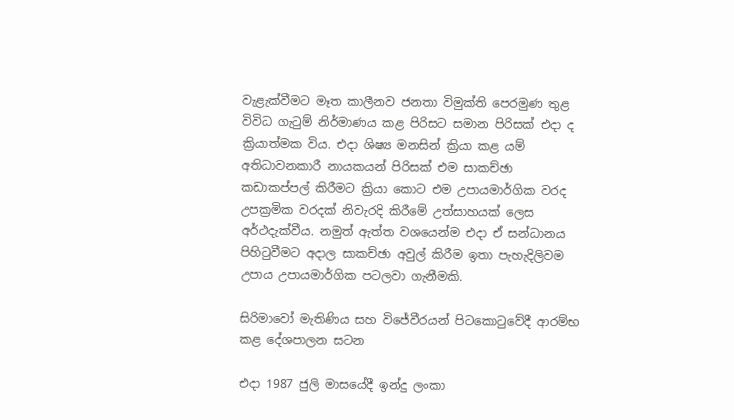වැළැක්වීමට මෑත කාලීනව ජනතා විමුක්ති පෙරමුණ තුළ විවිධ ගැටුම් නිර්මාණය කළ පිරිසට සමාන පිරිසක් එදා ද ක්‍රියාත්මක විය. එදා ශිෂ්‍ය මනසින් ක්‍රියා කළ යම් අතිධාවනකාරී නායකයන් පිරිසක් එම සාකච්ඡා කඩාකප්පල් කිරීමට ක්‍රියා කොට එම උපායමාර්ගික වරද උපක්‍රමික වරදක් නිවැරදි කිරීමේ උත්සාහයක් ලෙස අර්ථදැක්වීය. නමුත් ඇත්ත වශයෙන්ම එදා ඒ සන්ධානය පිහිටුවීමට අදාල සාකච්ඡා අවුල් කිරීම ඉතා පැහැදිලිවම උපාය උපායමාර්ගික පටලවා ගැනීමකි.

සිරිමාවෝ මැතිණිය සහ විජේවීරයන් පිටකොටුවේදී ආරම්භ කළ දේශපාලන සටන

එදා 1987 ජුලි මාසයේදී ඉන්දු ලංකා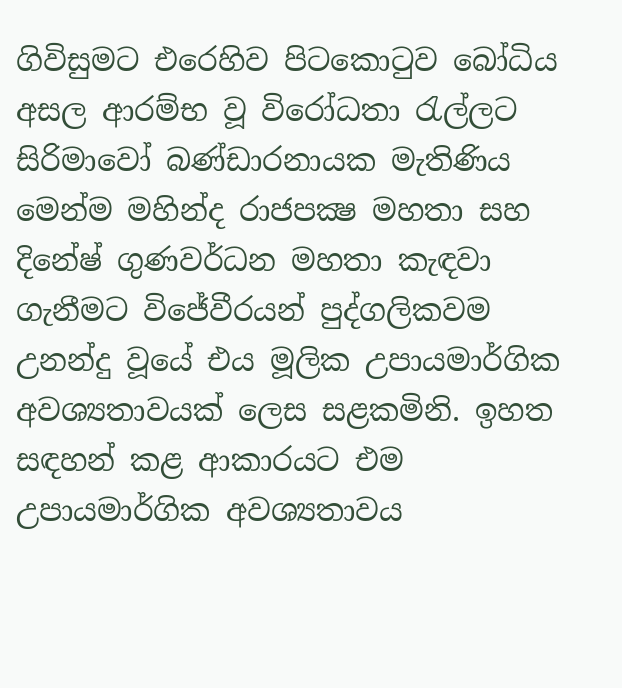ගිවිසුමට එරෙහිව පිටකොටුව බෝධිය අසල ආරම්භ වූ විරෝධතා රැල්ලට සිරිමාවෝ බණ්ඩාරනායක මැතිණිය මෙන්ම මහින්ද රාජපක්‍ෂ මහතා සහ දිනේෂ් ගුණවර්ධන මහතා කැඳවා ගැනීමට විජේවීරයන් පුද්ගලිකවම උනන්දු වූයේ එය මූලික උපායමාර්ගික අවශ්‍යතාවයක් ලෙස සළකමිනි. ඉහත සඳහන් කළ ආකාරයට එම උපායමාර්ගික අවශ්‍යතාවය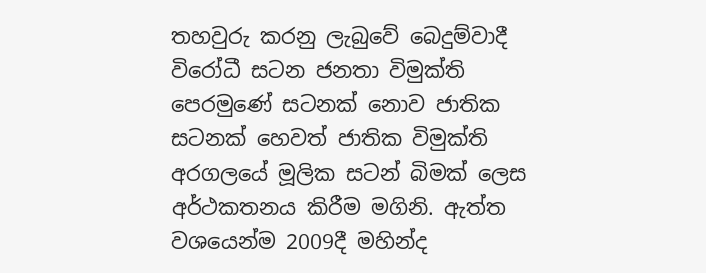තහවුරු කරනු ලැබුවේ බෙදුම්වාදී විරෝධී සටන ජනතා විමුක්ති පෙරමුණේ සටනක් නොව ජාතික සටනක් හෙවත් ජාතික විමුක්ති අරගලයේ මූලික සටන් බිමක් ලෙස අර්ථකතනය කිරීම මගිනි. ඇත්ත වශයෙන්ම 2009දී මහින්ද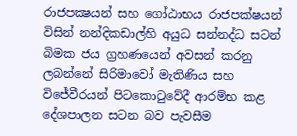රාජපක්‍ෂයන් සහ ගෝඨාභය රාජපක්ෂයන් විසින් නන්දිකඩාල්හි අයුධ සන්නද්ධ සටන් බිමක ජය ග්‍රහණයෙන් අවසන් කරනු ලබන්නේ සිරිමාවෝ මැතිණිය සහ විජේවීරයන් පිටකොටුවේදී ආරම්භ කළ දේශපාලන සටන බව පැවසීම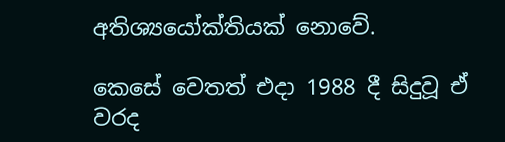අතිශ්‍යයෝක්තියක් නොවේ.

කෙසේ වෙතත් එදා 1988 දී සිදුවූ ඒ වරද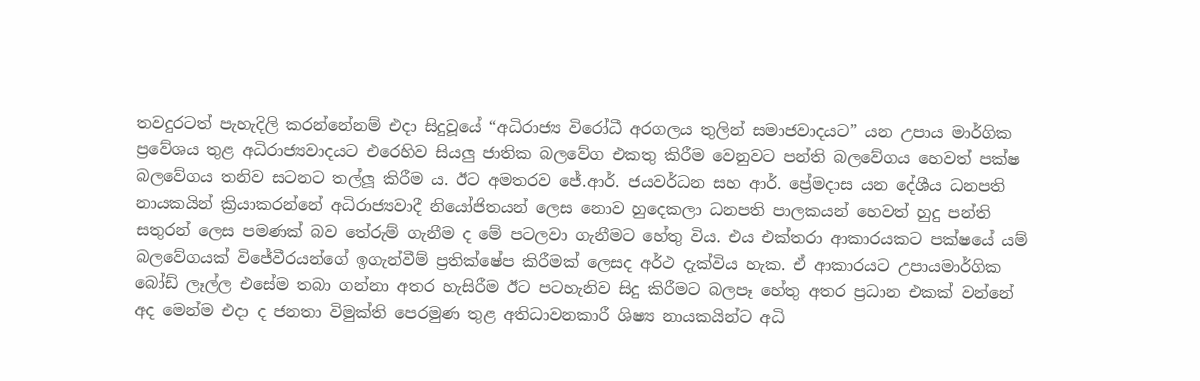තවදුරටත් පැහැදිලි කරන්නේනම් එදා සිදුවූයේ “අධිරාජ්‍ය විරෝධී අරගලය තුලින් සමාජවාදයට” යන උපාය මාර්ගික ප්‍රවේශය තුළ අධිරාජ්‍යවාදයට එරෙහිව සියලු ජාතික බලවේග එකතු කිරීම වෙනුවට පන්ති බලවේගය හෙවත් පක්ෂ බලවේගය තනිව සටනට තල්ලූ කිරීම ය. ඊට අමතරව ජේ.ආර්. ජයවර්ධන සහ ආර්. ප්‍රේමදාස යන දේශීය ධනපති නායකයින් ක්‍රියාකරන්නේ අධිරාජ්‍යවාදී නියෝජිතයන් ලෙස නොව හුදෙකලා ධනපති පාලකයන් හෙවත් හුදු පන්ති සතුරන් ලෙස පමණක් බව තේරුම් ගැනීම ද මේ පටලවා ගැනීමට හේතු විය. එය එක්තරා ආකාරයකට පක්ෂයේ යම් බලවේගයක් විජේවීරයන්ගේ ඉගැන්වීම් ප්‍රතික්ෂේප කිරීමක් ලෙසද අර්ථ දැක්විය හැක. ඒ ආකාරයට උපායමාර්ගික බෝඩ් ලෑල්ල එසේම තබා ගන්නා අතර හැසිරීම ඊට පටහැනිව සිදු කිරීමට බලපෑ හේතු අතර ප්‍රධාන එකක් වන්නේ අද මෙන්ම එදා ද ජනතා විමුක්ති පෙරමුණ තුළ අතිධාවනකාරී ශිෂ්‍ය නායකයින්ට අධි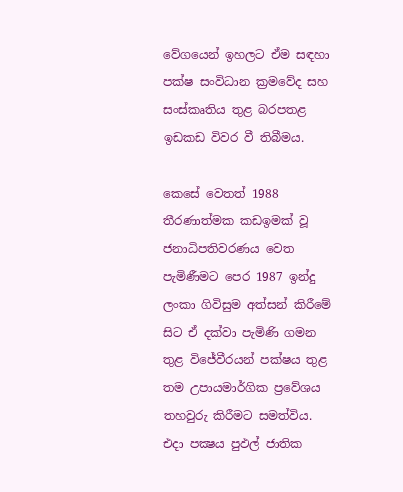වේගයෙන් ඉහලට ඒම සඳහා පක්ෂ සංවිධාන ක්‍රමවේද සහ සංස්කෘතිය තුළ බරපතළ ඉඩකඩ විවර වී තිබීමය.

කෙසේ වෙතත් 1988 තීරණාත්මක කඩඉමක් වූ ජනාධිපතිවරණය වෙත පැමිණීමට පෙර 1987 ඉන්දු ලංකා ගිවිසුම අත්සන් කිරීමේ සිට ඒ දක්වා පැමිණි ගමන තුළ විජේවීරයන් පක්ෂය තුළ තම උපායමාර්ගික ප්‍රවේශය තහවුරු කිරීමට සමත්විය. එදා පක්‍ෂය පුඵල් ජාතික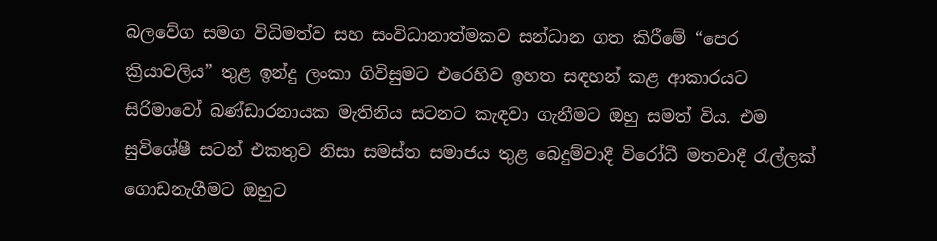බලවේග සමග විධිමත්ව සහ සංවිධානාත්මකව සන්ධාන ගත කිරීමේ “පෙර ක්‍රියාවලිය” තුළ ඉන්දු ලංකා ගිවිසුමට එරෙහිව ඉහත සඳහන් කළ ආකාරයට සිරිමාවෝ බණ්ඩාරනායක මැතිනිය සටනට කැඳවා ගැනීමට ඔහු සමත් විය. එම සුවිශේෂී සටන් එකතුව නිසා සමස්ත සමාජය තුළ බෙදුම්වාදී විරෝධී මතවාදී රැල්ලක් ගොඩනැගීමට ඔහුට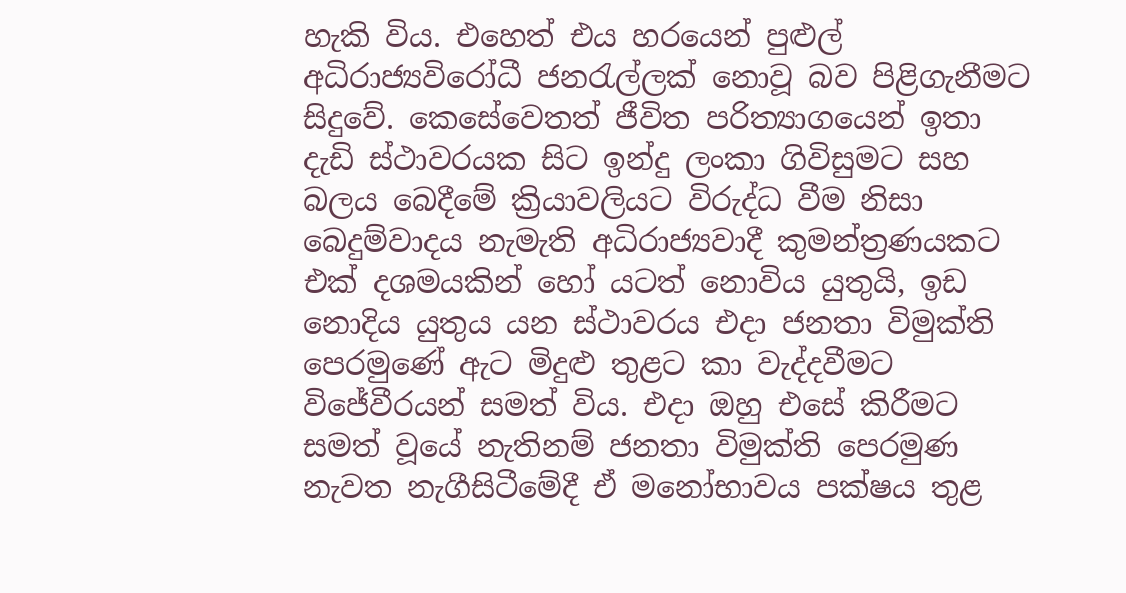හැකි විය. එහෙත් එය හරයෙන් පුළුල් අධිරාජ්‍යවිරෝධී ජනරැල්ලක් නොවූ බව පිළිගැනීමට සිදුවේ. කෙසේවෙතත් ජීවිත පරිත්‍යාගයෙන් ඉතා දැඩි ස්ථාවරයක සිට ඉන්දු ලංකා ගිවිසුමට සහ බලය බෙදීමේ ක්‍රියාවලියට විරුද්ධ වීම නිසා බෙදුම්වාදය නැමැති අධිරාජ්‍යවාදී කුමන්ත්‍රණයකට එක් දශමයකින් හෝ යටත් නොවිය යුතුයි, ඉඩ නොදිය යුතුය යන ස්ථාවරය එදා ජනතා විමුක්ති පෙරමුණේ ඇට මිදුළු තුළට කා වැද්දවීමට විජේවීරයන් සමත් විය. එදා ඔහු එසේ කිරීමට සමත් වූයේ නැතිනම් ජනතා විමුක්ති පෙරමුණ නැවත නැගීසිටීමේදී ඒ මනෝභාවය පක්ෂය තුළ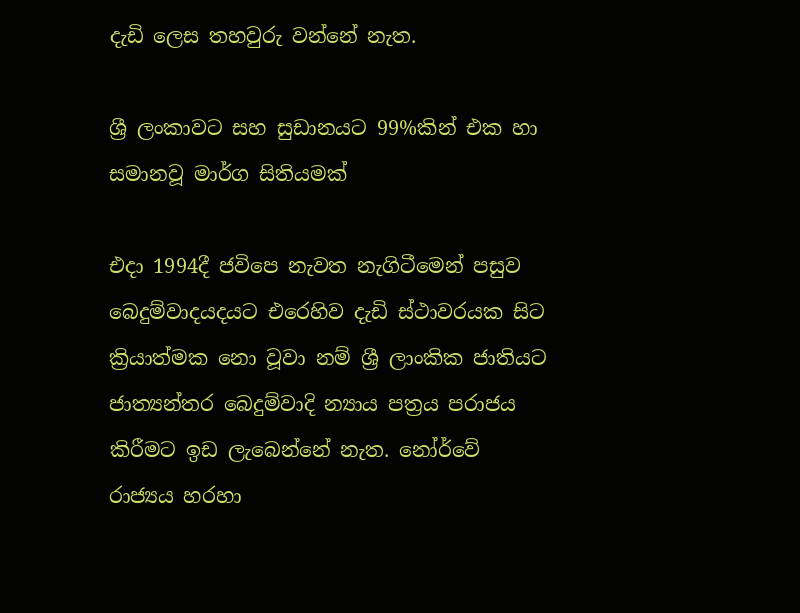දැඩි ලෙස තහවුරු වන්නේ නැත.

ශ්‍රී ලංකාවට සහ සුඩානයට 99%කින් එක හා සමානවූ මාර්ග සිතියමක්

එදා 1994දී ජවිපෙ නැවත නැගිටීමෙන් පසුව බෙදුම්වාදයදයට එරෙහිව දැඩි ස්ථාවරයක සිට ක්‍රියාත්මක නො වූවා නම් ශ්‍රී ලාංකික ජාතියට ජාත්‍යන්තර බෙදුම්වාදි න්‍යාය පත්‍රය පරාජය කිරීමට ඉඩ ලැබෙන්නේ නැත. නෝර්වේ රාජ්‍යය හරහා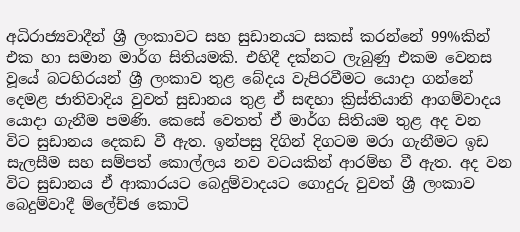අධිරාජ්‍යවාදීන් ශ්‍රී ලංකාවට සහ සුඩානයට සකස් කරන්නේ 99%කින් එක හා සමාන මාර්ග සිතියමකි. එහිදී දක්නට ලැබුණු එකම වෙනස වූයේ බටහිරයන් ශ්‍රී ලංකාව තුළ බේදය වැපිරවීමට යොදා ගන්නේ දෙමළ ජාතිවාදිය වුවත් සුඩානය තුළ ඒ සඳහා ක්‍රිස්තියානි ආගම්වාදය යොදා ගැනීම පමණි. කෙසේ වෙතත් ඒ මාර්ග සිතියම තුළ අද වන විට සුඩානය දෙකඩ වී ඇත. ඉන්පසු දිගින් දිගටම මරා ගැනීමට ඉඩ සැලසීම සහ සම්පත් කොල්ලය නව වටයකින් ආරම්භ වී ඇත. අද වන විට සුඩානය ඒ ආකාරයට බෙදුම්වාදයට ගොදුරු වුවත් ශ්‍රී ලංකාව බෙදුම්වාදී ම්ලේච්ඡ කොටි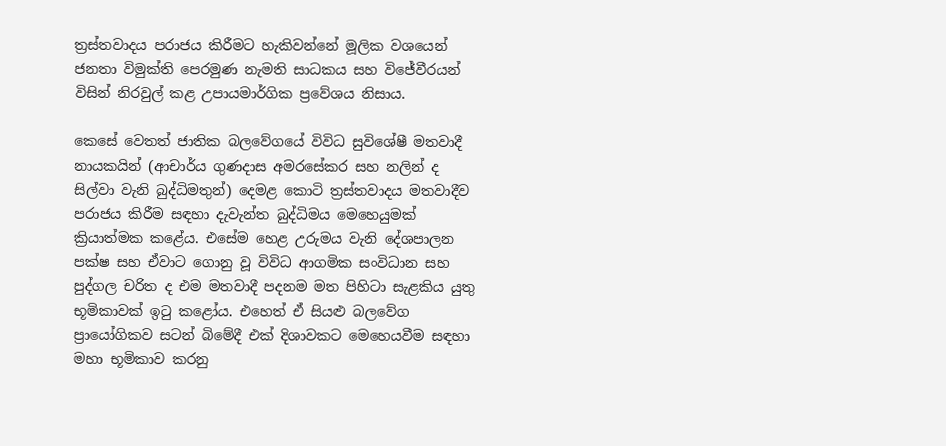ත්‍රස්තවාදය පරාජය කිරීමට හැකිවන්නේ මූලික වශයෙන් ජනතා විමුක්ති පෙරමුණ නැමති සාධකය සහ විජේවීරයන් විසින් නිරවුල් කළ උපායමාර්ගික ප්‍රවේශය නිසාය.

කෙසේ වෙතත් ජාතික බලවේගයේ විවිධ සුවිශේෂී මතවාදී නායකයින් (ආචාර්ය ගුණදාස අමරසේකර සහ නලින් ද සිල්වා වැනි බුද්ධිමතුන්) දෙමළ කොටි ත්‍රස්තවාදය මතවාදීව පරාජය කිරීම සඳහා දැවැන්ත බුද්ධිමය මෙහෙයුමක් ක්‍රියාත්මක කළේය. එසේම හෙළ උරුමය වැනි දේශපාලන පක්ෂ සහ ඒවාට ගොනු වූ විවිධ ආගමික සංවිධාන සහ පුද්ගල චරිත ද එම මතවාදී පදනම මත පිහිටා සැළකිය යුතු භූමිකාවක් ඉටු කළෝය. එහෙත් ඒ සියළු බලවේග ප්‍රායෝගිකව සටන් බිමේදී එක් දිශාවකට මෙහෙයවීම සඳහා මහා භූමිකාව කරනු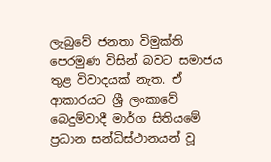ලැබුවේ ජනතා විමුක්ති පෙරමුණ විසින් බවට සමාජය තුළ විවාදයක් නැත. ඒ ආකාරයට ශ්‍රී ලංකාවේ බෙදුම්වාදී මාර්ග සිතියමේ ප්‍රධාන සන්ධිස්ථානයන් වූ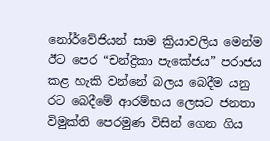නෝර්වේජියන් සාම ක්‍රියාවලිය මෙන්ම ඊට පෙර “චන්ද්‍රිකා පැකේජය” පරාජය කළ හැකි වන්නේ බලය බෙදීම යනු රට බෙදීමේ ආරම්භය ලෙසට ජනතා විමුක්ති පෙරමුණ විසින් ගෙන ගිය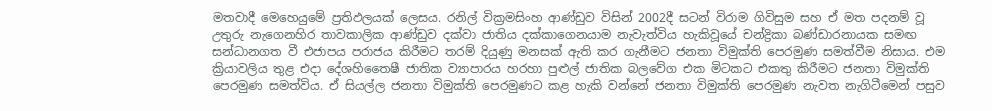මතවාදී මෙහෙයුමේ ප්‍රතිඵලයක් ලෙසය. රනිල් වික්‍රමසිංහ ආණ්ඩුව විසින් 2002දී සටන් විරාම ගිවිසුම සහ ඒ මත පදනම් වූ උතුරු නැගෙනහිර තාවකාලික ආණ්ඩුව දක්වා ජාතිය දක්කාගෙනයාම නැවැත්විය හැකිවූයේ චන්ද්‍රිකා බණ්ඩාරනායක සමඟ සන්ධානගත වී එජාපය පරාජය කිරීමට තරම් දියුණු මනසක් ඇති කර ගැනීමට ජනතා විමුක්ති පෙරමුණ සමත්වීම නිසාය. එම ක්‍රියාවලිය තුළ එදා දේශහිතෛෂී ජාතික ව්‍යාපාරය හරහා පුළුල් ජාතික බලවේග එක මිටකට එකතු කිරීමට ජනතා විමුක්ති පෙරමුණ සමත්විය. ඒ සියල්ල ජනතා විමුක්ති පෙරමුණට කළ හැකි වන්නේ ජනතා විමුක්ති පෙරමුණ නැවත නැගිටීමෙන් පසුව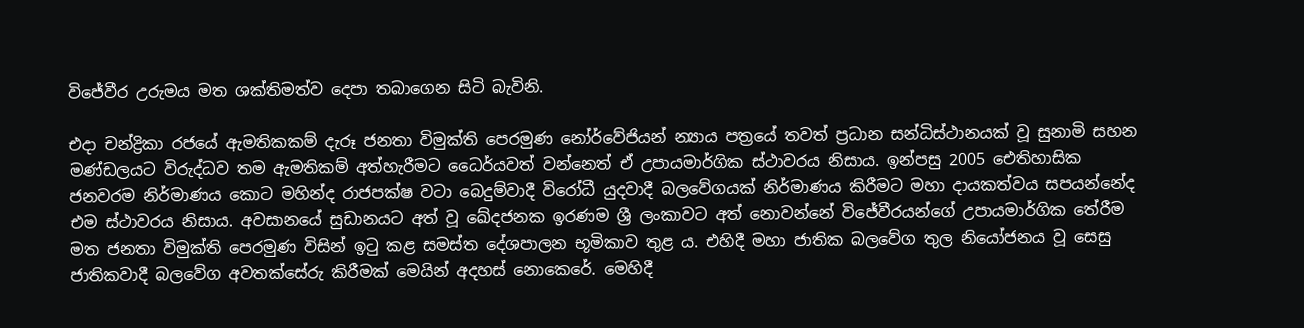විජේවීර උරුමය මත ශක්තිමත්ව දෙපා තබාගෙන සිටි බැවිනි.

එදා චන්ද්‍රිකා රජයේ ඇමතිකකම් දැරූ ජනතා විමුක්ති පෙරමුණ නෝර්වේජියන් න්‍යාය පත්‍රයේ තවත් ප්‍රධාන සන්ධිස්ථානයක් වූ සුනාමි සහන මණ්ඩලයට විරුද්ධව තම ඇමතිකම් අත්හැරීමට ධෛර්යවත් වන්නෙත් ඒ උපායමාර්ගික ස්ථාවරය නිසාය. ඉන්පසු 2005 ඓතිහාසික ජනවරම නිර්මාණය කොට මහින්ද රාජපක්ෂ වටා බෙදුම්වාදී විරෝධී යුදවාදී බලවේගයක් නිර්මාණය කිරීමට මහා දායකත්වය සපයන්නේද එම ස්ථාවරය නිසාය. අවසානයේ සුඩානයට අත් වූ ඛේදජනක ඉරණම ශ්‍රී ලංකාවට අත් නොවන්නේ විජේවීරයන්ගේ උපායමාර්ගික තේරීම මත ජනතා විමුක්ති පෙරමුණ විසින් ඉටු කළ සමස්ත දේශපාලන භූමිකාව තුළ ය. එහිදී මහා ජාතික බලවේග තුල නියෝජනය වූ සෙසු ජාතිකවාදී බලවේග අවතක්සේරු කිරීමක් මෙයින් අදහස් නොකෙරේ. මෙහිදී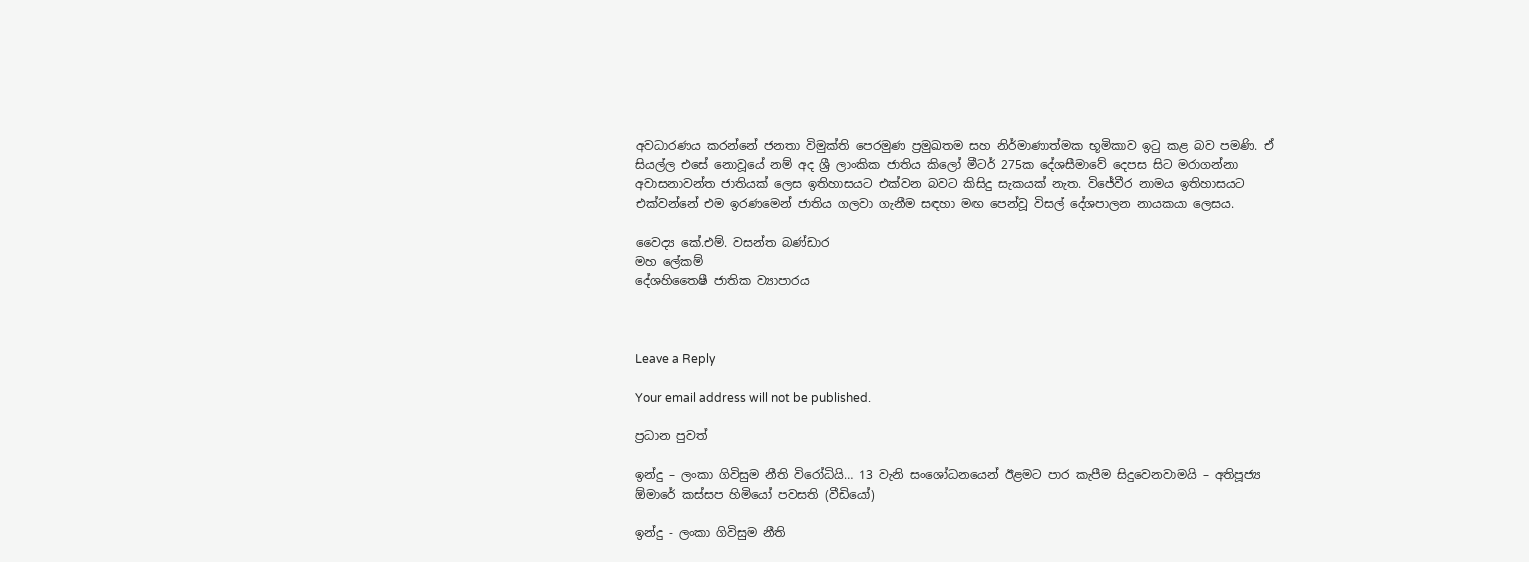අවධාරණය කරන්නේ ජනතා විමුක්ති පෙරමුණ ප්‍රමුඛතම සහ නිර්මාණාත්මක භූමිකාව ඉටු කළ බව පමණි. ඒ සියල්ල එසේ නොවූයේ නම් අද ශ්‍රී ලාංකික ජාතිය කිලෝ මීටර් 275ක දේශසීමාවේ දෙපස සිට මරාගන්නා අවාසනාවන්ත ජාතියක් ලෙස ඉතිහාසයට එක්වන බවට කිසිදු සැකයක් නැත. විජේවීර නාමය ඉතිහාසයට එක්වන්නේ එම ඉරණමෙන් ජාතිය ගලවා ගැනීම සඳහා මඟ පෙන්වූ විසල් දේශපාලන නායකයා ලෙසය.

වෛද්‍ය කේ.එම්. වසන්ත බණ්ඩාර
මහ ලේකම්
දේශහිතෛෂී ජාතික ව්‍යාපාරය



Leave a Reply

Your email address will not be published.

ප්‍රධාන පුවත්

ඉන්දු – ලංකා ගිවිසුම නීති විරෝධියි… 13 වැනි සංශෝධනයෙන් ඊළමට පාර කැපීම සිදුවෙනවාමයි – අතිපූජ්‍ය ඕමාරේ කස්සප හිමියෝ පවසති (වීඩියෝ)

ඉන්දු - ලංකා ගිවිසුම නීති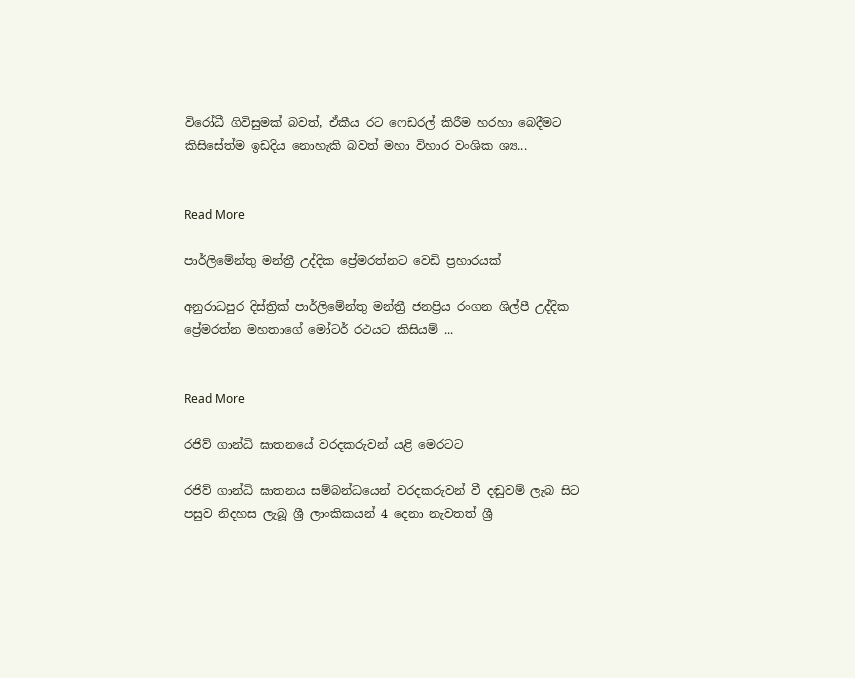විරෝධී ගිවිසුමක් බවත්, ඒකීය රට ෆෙඩරල් කිරීම හරහා බෙදීමට කිසිසේත්ම ඉඩදිය නොහැකි බවත් මහා විහාර වංශික ශ්‍ය...


Read More

පාර්ලිමේන්තු මන්ත්‍රී උද්දික ප්‍රේමරත්නට වෙඩි ප්‍රහාරයක්

අනුරාධපුර දිස්ත්‍රික් පාර්ලිමේන්තු මන්ත්‍රී ජනප්‍රිය රංගන ශිල්පී උද්දික ප්‍රේමරත්න මහතාගේ මෝටර් රථයට කිසියම් ...


Read More

රජිව් ගාන්ධි ඝාතනයේ වරදකරුවන් යළි මෙරටට

රජිව් ගාන්ධි ඝාතනය සම්බන්ධයෙන් වරදකරුවන් වී දඬුවම් ලැබ සිට පසුව නිදහස ලැබූ ශ්‍රී ලාංකිකයන් 4 දෙනා නැවතත් ශ්‍රී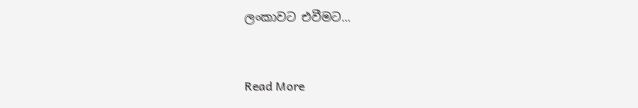ලංකාවට එවීමට...


Read More